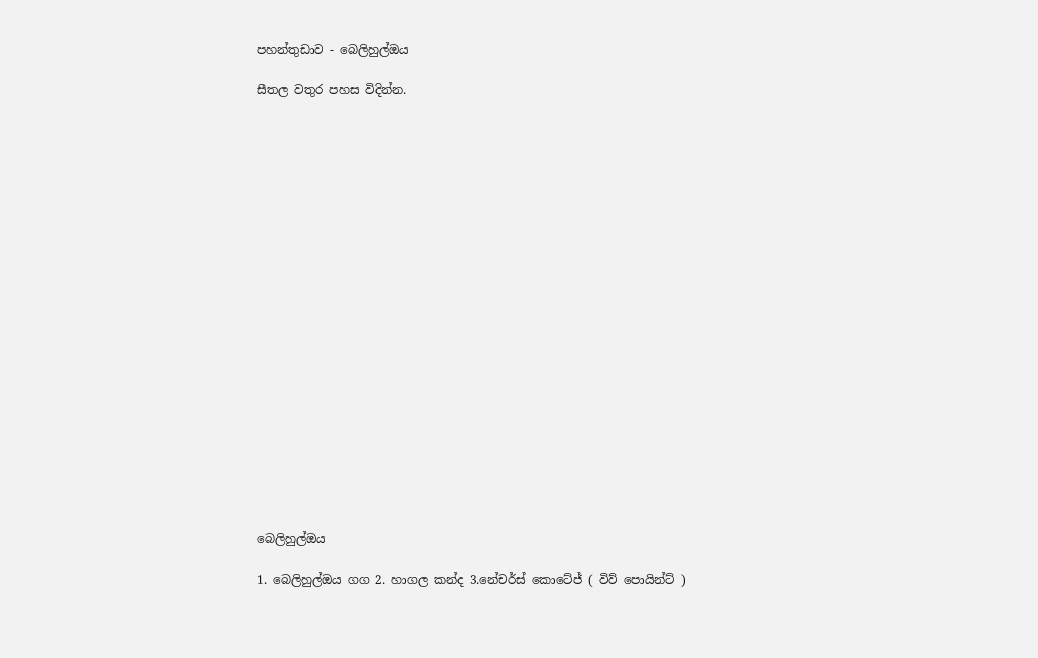පහන්තුඩාව - බෙලිහුල්ඔය

සීතල වතුර පහස විදින්න.





















බෙලිහුල්ඔය

1. බෙලිහුල්ඔය ගග 2. හාගල කන්ද 3.නේචර්ස් කොටේජ් ( විව් පොයින්ට් )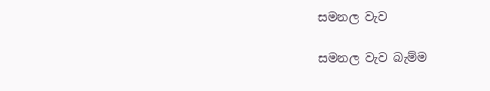සමනල වැව

සමනල වැව බැම්ම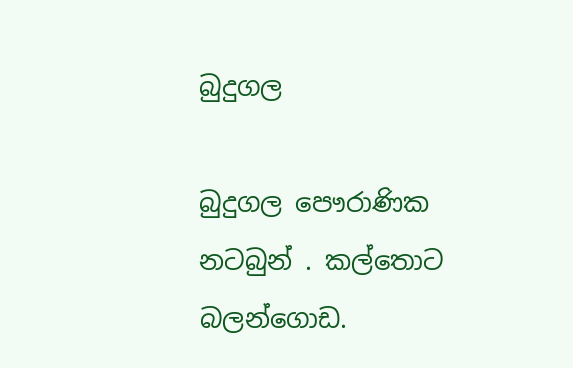බුදුගල

බුදුගල පෞරාණික නටබුන් . කල්තොට බලන්ගොඩ.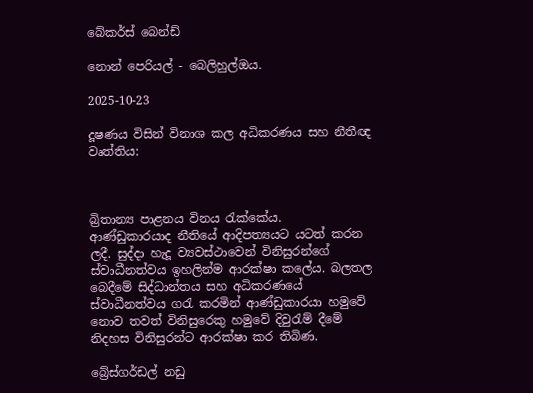බේකර්ස් බෙන්ඩ්

නොන් පෙරියල් - බෙලිහුල්ඔය.

2025-10-23

දූෂණය විසින් විනාශ කල අධිකරණය සහ නීතීඥ වෘත්තිය:



බ්‍රිතාන්‍ය පාළනය විනය රැක්කේය.
ආණ්ඩුකාරයාද නීතියේ ආදිපත්‍යයට යටත් කරන ලදී. සුද්දා හැදූ ව්‍යවස්ථාවෙන් විනිසුරන්ගේ ස්වාධීනත්වය ඉහලින්ම ආරක්ෂා කලේය. බලතල බෙදීමේ සිද්ධාන්තය සහ අධිකරණයේ ස්වාධීනත්වය ගරැ කරමින් ආණ්ඩුකාරයා හමුවේ නොව තවත් විනිසුරෙකු හමුවේ දිවුරැම් දීමේ නිදහස විනිසුරන්ට ආරක්ෂා කර තිබිණ.

බ්‍රේස්ගර්ඩල් නඩු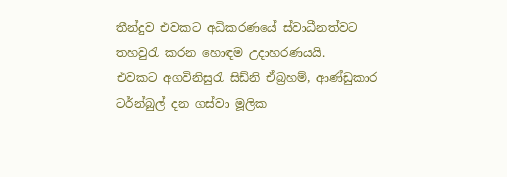තීන්දුව එවකට අධිකරණයේ ස්වාධීනත්වට තහවුරැ කරන හොඳම උදාහරණයයි.
එවකට අගවිනිසුරැ සිඩ්නි ඒබ්‍රහම්, ආණ්ඩුකාර ටර්න්බුල් දන ගස්වා මූලික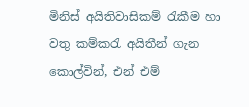මිනිස් අයිතිවාසිකම් රැකීම හා වතු කම්කරැ අයිතීන් ගැන කොල්වින්, එන් එම්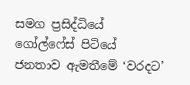සමග ප්‍රසිද්ධියේ ගෝල්ෆේස් පිටියේ ජනතාව ඇමතීමේ ‘වරදට’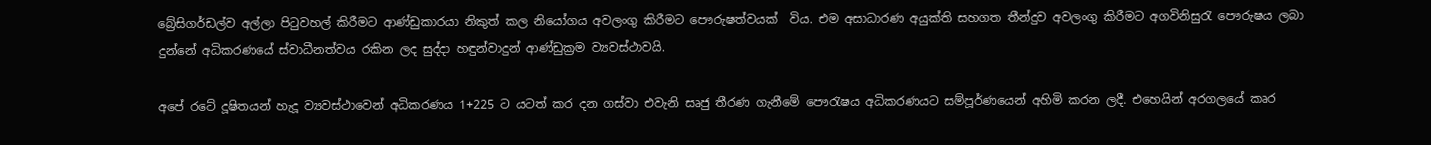බ්‍රේසිගර්ඩල්ව අල්ලා පිටුවහල් කිරීමට ආණ්ඩුකාරයා නිකුත් කල නියෝගය අවලංගු කිරීමට පෞරුෂත්වයක්  විය. එම අසාධාරණ අයුක්ති සහගත තීන්දුව අවලංගු කිරීමට අගවිනිසුරැ පෞරුෂය ලබා දුන්නේ අධිකරණයේ ස්වාධීනත්වය රකින ලද සුද්දා හඳුන්වාදුන් ආණ්ඩුක්‍රම ව්‍යවස්ථාවයි.

අපේ රටේ දූෂිතයන් හැදූ ව්‍යවස්ථාවෙන් අධිකරණය 1+225 ට යටත් කර දන ගස්වා එවැනි සෘජු තීරණ ගැනීමේ පෞරැෂය අධිකරණයට සම්පූර්ණයෙන් අහිමි කරන ලදී. එහෙයින් අරගලයේ කෘර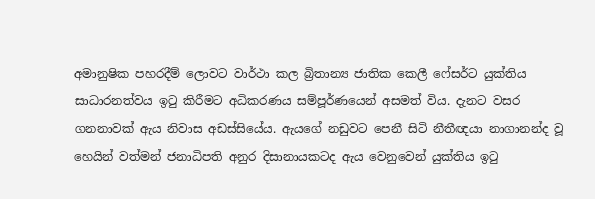අමානුෂික පහරදීම් ලොවට වාර්ථා කල බ්‍රිතාන්‍ය ජාතික කෙලී ෆේසර්ට යුක්තිය සාධාරනත්වය ඉටු කිරීමට අධිකරණය සම්පූර්ණයෙන් අසමත් විය. දැනට වසර ගනනාවක් ඇය නිවාස අඩස්සියේය. ඇයගේ නඩුවට පෙනී සිටි නීතීඥයා නාගානන්ද වූ හෙයින් වත්මන් ජනාධිපති අනුර දිසානායකටද ඇය වෙනුවෙන් යුක්තිය ඉටු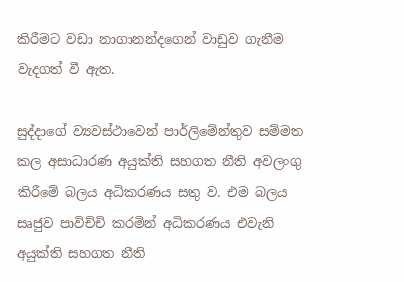කිරීමට වඩා නාගානන්දගෙන් වාඩුව ගැනීම වැදගත් වී ඇත.

සුද්දාගේ ව්‍යවස්ථාවෙන් පාර්ලිමේන්තුව සම්මත කල අසාධාරණ අයුක්ති සහගත නීති අවලංගු කිරීමේ බලය අධිකරණය සතු ව. එම බලය සෘජුව පාවිච්චි කරමින් අධිකරණය එවැනි අයුක්ති සහගත නීති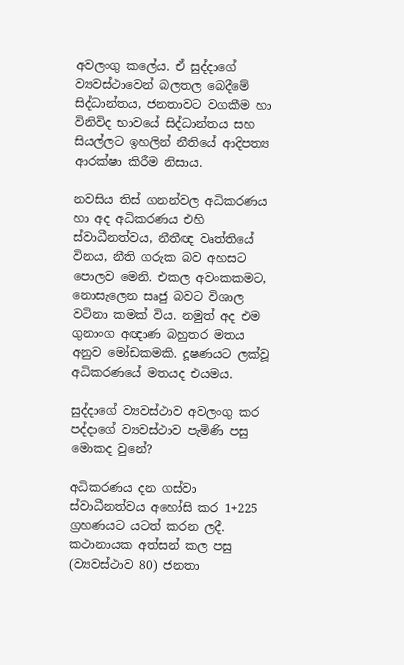අවලංගු කලේය. ඒ සුද්දාගේ ව්‍යවස්ථාවෙන් බලතල බෙදීමේ සිද්ධාන්තය, ජනතාවට වගකීම හා විනිවිද භාවයේ සිද්ධාන්තය සහ සියල්ලට ඉහලින් නීතියේ ආදිපත්‍ය ආරක්ෂා කිරීම නිසාය.

නවසිය තිස් ගනන්වල අධිකරණය හා අද අධිකරණය එහි ස්වාධීනත්වය, නීතීඥ වෘත්තියේ විනය, නීති ගරුක බව අහසට පොලව මෙනි. එකල අවංකකමට, නොසැලෙන සෘජු බවට විශාල වටිනා කමක් විය. නමුත් අද එම ගුනාංග අඥාණ බහුතර මතය අනුව මෝඩකමකි. දූෂණයට ලක්වූ අධිකරණයේ මතයද එයමය.

සුද්දාගේ ව්‍යවස්ථාව අවලංගු කර පද්දාගේ ව්‍යවස්ථාව පැමිණි පසු මොකද වුනේ?

අධිකරණය දන ගස්වා ස්වාධීනත්වය අහෝසි කර 1+225 ග්‍රහණයට යටත් කරන ලදී. කථානායක අත්සන් කල පසු (ව්‍යවස්ථාව 80) ජනතා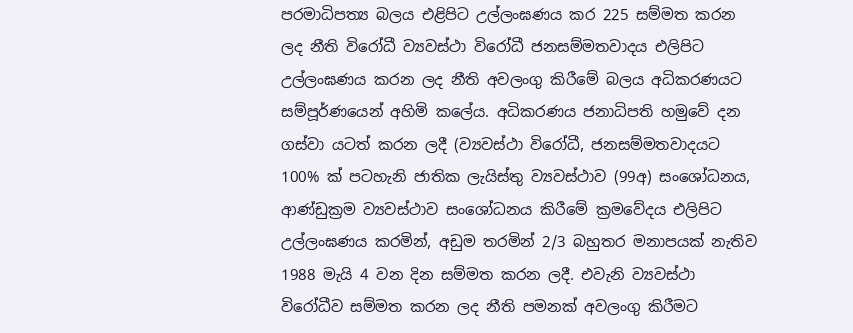පරමාධිපත්‍ය බලය එළිපිට උල්ලංඝණය කර 225 සම්මත කරන ලද නීති විරෝධී ව්‍යවස්ථා විරෝධී ජනසම්මතවාදය එලිපිට උල්ලංඝණය කරන ලද නීති අවලංගු කිරීමේ බලය අධිකරණයට සම්පූර්ණයෙන් අහිමි කලේය. අධිකරණය ජනාධිපති හමුවේ දන ගස්වා යටත් කරන ලදී (ව්‍යවස්ථා විරෝධී, ජනසම්මතවාදයට 100% ක් පටහැනි ජාතික ලැයිස්තු ව්‍යවස්ථාව (99අ) සංශෝධනය, ආණ්ඩුක්‍රම ව්‍යවස්ථාව සංශෝධනය කිරීමේ ක්‍රමවේදය එලිපිට උල්ලංඝණය කරමින්, අඩුම තරමින් 2/3 බහුතර මනාපයක් නැතිව 1988 මැයි 4 වන දින සම්මත කරන ලදී. එවැනි ව්‍යවස්ථා විරෝධීව සම්මත කරන ලද නීති පමනක් අවලංගු කිරීමට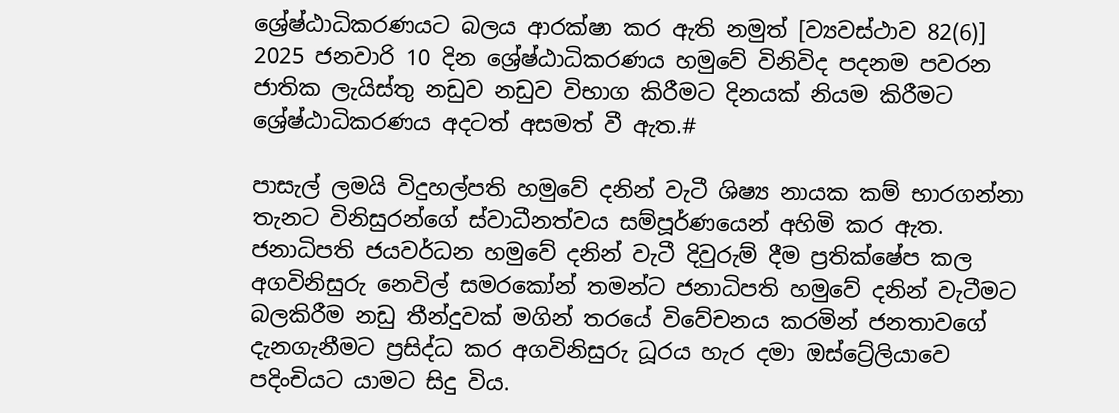ශ්‍රේෂ්ඨාධිකරණයට බලය ආරක්ෂා කර ඇති නමුත් [ව්‍යවස්ථාව 82(6)] 2025 ජනවාරි 10 දින ශ්‍රේෂ්ඨාධිකරණය හමුවේ විනිවිද පදනම පවරන ජාතික ලැයිස්තු නඩුව නඩුව විභාග කිරීමට දිනයක් නියම කිරීමට ශ්‍රේෂ්ඨාධිකරණය අදටත් අසමත් වී ඇත.#

පාසැල් ලමයි විදුහල්පති හමුවේ දනින් වැටී ශිෂ්‍ය නායක කම් භාරගන්නා තැනට විනිසුරන්ගේ ස්වාධීනත්වය සම්පූර්ණයෙන් අහිමි කර ඇත. ජනාධිපති ජයවර්ධන හමුවේ දනින් වැටී දිවුරුම් දීම ප්‍රතික්ෂේප කල අගවිනිසුරු නෙවිල් සමරකෝන් තමන්ට ජනාධිපති හමුවේ දනින් වැටීමට බලකිරීම නඩු තීන්දුවක් මගින් තරයේ විවේචනය කරමින් ජනතාවගේ දැනගැනීමට ප්‍රසිද්ධ කර අගවිනිසුරු ධූරය හැර දමා ඔස්ට්‍රේලියාවෙ පදිංචියට යාමට සිදු විය.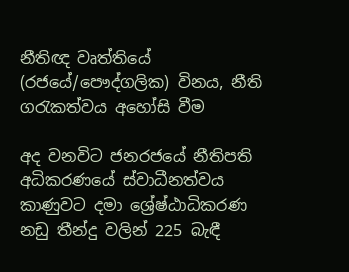නීතිඥ වෘත්තියේ (රජයේ/පෞද්ගලික) විනය, නීති ගරැකත්වය අහෝසි වීම

අද වනවිට ජනරජයේ නීතිපති අධිකරණයේ ස්වාධීනත්වය කාණුවට දමා ශ්‍රේෂ්ඨාධිකරණ නඩු තීන්දු වලින් 225 බැඳී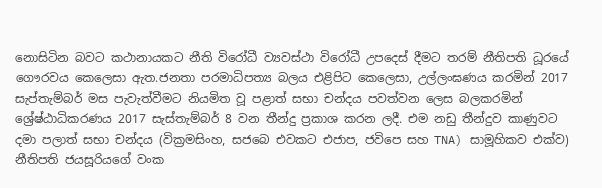නොසිටින බවට කථානායකට නීති විරෝධී ව්‍යවස්ථා විරෝධී උපදෙස් දීමට තරම් නීතිපති ධූරයේ ගෞරවය කෙලෙසා ඇත.ජනතා පරමාධිපත්‍ය බලය එළිපිට කෙලෙසා, උල්ලංඝණය කරමින් 2017 සැප්තැම්බර් මස පැවැත්වීමට නියමිත වූ පළාත් සභා චන්දය පවත්වන ලෙස බලකරමින් ශ්‍රේෂ්ඨාධිකරණය 2017 සැස්තැම්බර් 8 වන තීන්දු ප්‍රකාශ කරන ලදී. එම නඩු තීන්දුව කාණුවට දමා පලාත් සභා චන්දය (වික්‍රමසිංහ, සජබෙ එවකට එජාප, ජවිපෙ සහ TNA) සාමූහිකව එක්ව) නීතිපති ජයසූරියගේ වංක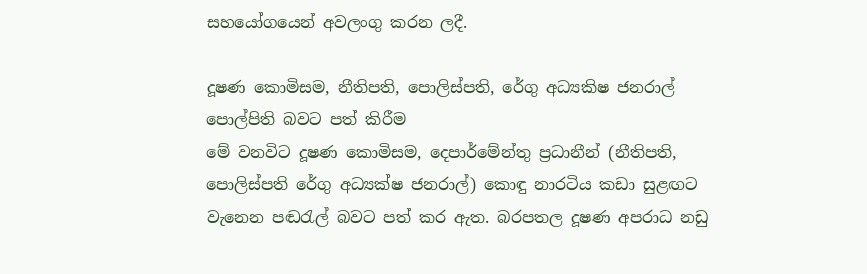සහයෝගයෙන් අවලංගු කරන ලදී.

දූෂණ කොමිසම, නීතිපති, පොලිස්පති, රේගු අධ්‍යකිෂ ජනරාල් පොල්පිති බවට පත් කිරීම
මේ වනවිට දූෂණ කොමිසම, දෙපාර්මේන්තු ප්‍රධානීන් (නීතිපති, පොලිස්පති රේගු අධ්‍යක්ෂ ජනරාල්) කොඳු නාරටිය කඩා සුළඟට වැනෙන පඬරැල් බවට පත් කර ඇත. බරපතල දූෂණ අපරාධ නඩු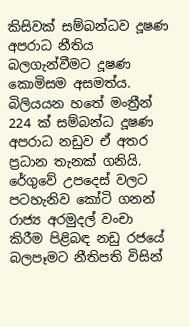කිසිවක් සම්බන්ධව දූෂණ අපරාධ නීතිය බලගැන්වීමට දූෂණ කොමිසම අසමත්ය. බිලියයන හතේ මංත්‍රීන් 224 ක් සම්බන්ධ දූෂණ අපරාධ නඩුව ඒ අතර ප්‍රධාන තැනක් ගනියි.
රේගුවේ උපදෙස් වලට පටහැනිව කෝටි ගනන් රාජ්‍ය අරමුදල් වංචා කිරීම පිළිබඳ නඩු රජයේ බලපෑමට නීතිපති විසින්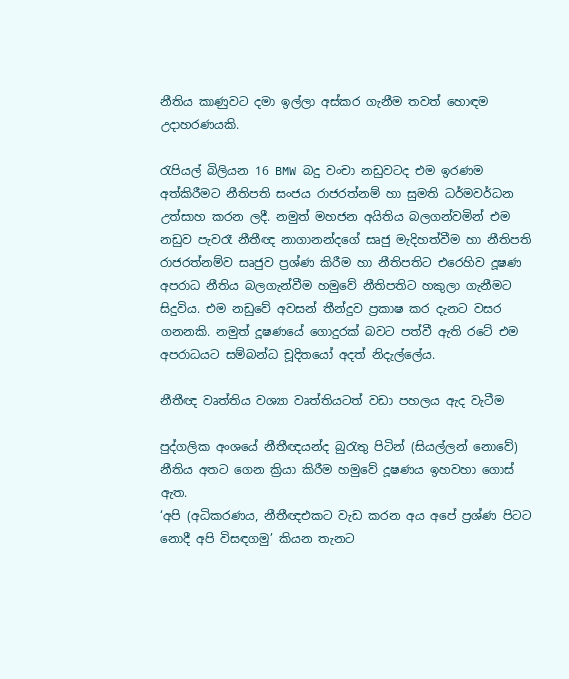නීතිය කාණුවට දමා ඉල්ලා අස්කර ගැනීම තවත් හොඳම උදාහරණයකි.

රැපියල් බිලියන 16 BMW බදු වංචා නඩුවටද එම ඉරණම අත්කිරීමට නීතිපති සංජය රාජරත්නම් හා සුමති ධර්මවර්ධන උත්සාහ කරන ලදී. නමුත් මහජන අයිතිය බලගන්වමින් එම නඩුව පැවරෑ නීතීඥ නාගානන්දගේ සෘජු මැදිහත්වීම හා නීතිපති රාජරත්නම්ව සෘජුව ප්‍රශ්ණ කිරීම හා නීතිපතිට එරෙහිව දූෂණ අපරාධ නීතිය බලගැන්වීම හමුවේ නීතිපතිට හකුලා ගැනීමට සිදුවිය. එම නඩුවේ අවසන් තීන්දුව ප්‍රකාෂ කර දැනට වසර ගනනකි. නමුත් දූෂණයේ ගොදුරක් බවට පත්වී ඇති රටේ එම අපරාධයට සම්බන්ධ චූදිතයෝ අදත් නිදැල්ලේය.

නීතීඥ වෘත්තිය වශ්‍යා වෘත්තියටත් වඩා පහලය ඇද වැටීම

පුද්ගලික අංශයේ නීතීඥයන්ද බුරැතු පිටින් (සියල්ලන් නොවේ) නීතිය අතට ගෙන ක්‍රියා කිරීම හමුවේ දූෂණය ඉහවහා ගොස් ඇත.
‘අපි (අධිකරණය, නීතීඥඑකට වැඩ කරන අය අපේ ප්‍රශ්ණ පිටට නොදී අපි විසඳගමු’ කියන තැනට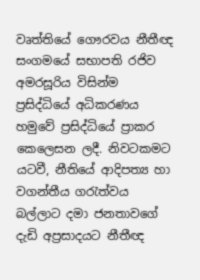වෘත්තියේ ගෞරවය නීතීඥ සංගමයේ සභාපති රජිව අමරසූරිය විසින්ම ප්‍රසිද්ධියේ අධිකරණය හමුවේ ප්‍රසිද්ධියේ ප්‍රාකර කෙලෙසන ලදී. නිවටකමට යටවී, නීතියේ ආදිපත්‍ය හා වගන්තීය ගරැත්වය බල්ලාට දමා ජනතාවගේ දැඩි අප්‍රසාදයට නීතීඥ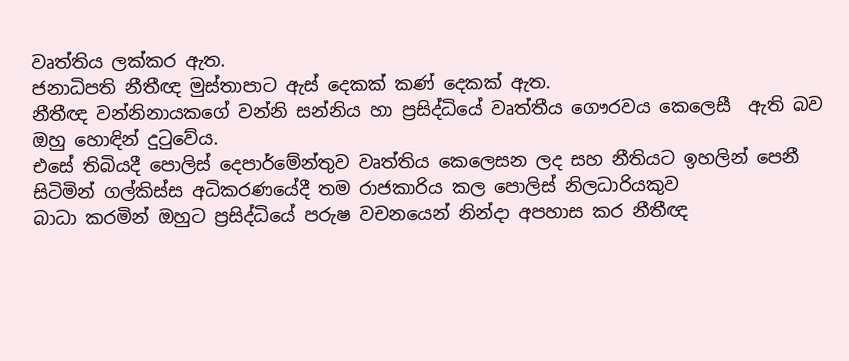වෘත්තිය ලක්කර ඇත.
ජනාධිපති නීතීඥ මුස්තාපාට ඇස් දෙකක් කණ් දෙකක් ඇත.
නීතීඥ වන්නිනායකගේ වන්නි සන්නිය හා ප්‍රසිද්ධියේ වෘත්තීය ගෞරවය කෙලෙසී  ඇති බව ඔහු හොඳින් දුටුවේය.
එසේ තිබියදී පොලිස් දෙපාර්මේන්තුව වෘත්තිය කෙලෙසන ලද සහ නීතියට ඉහලින් පෙනී සිටිමින් ගල්කිස්ස අධිකරණයේදී තම රාජකාරිය කල පොලිස් නිලධාරියකුව
බාධා කරමින් ඔහුට ප්‍රසිද්ධියේ පරුෂ වචනයෙන් නින්දා අපහාස කර නීතීඥ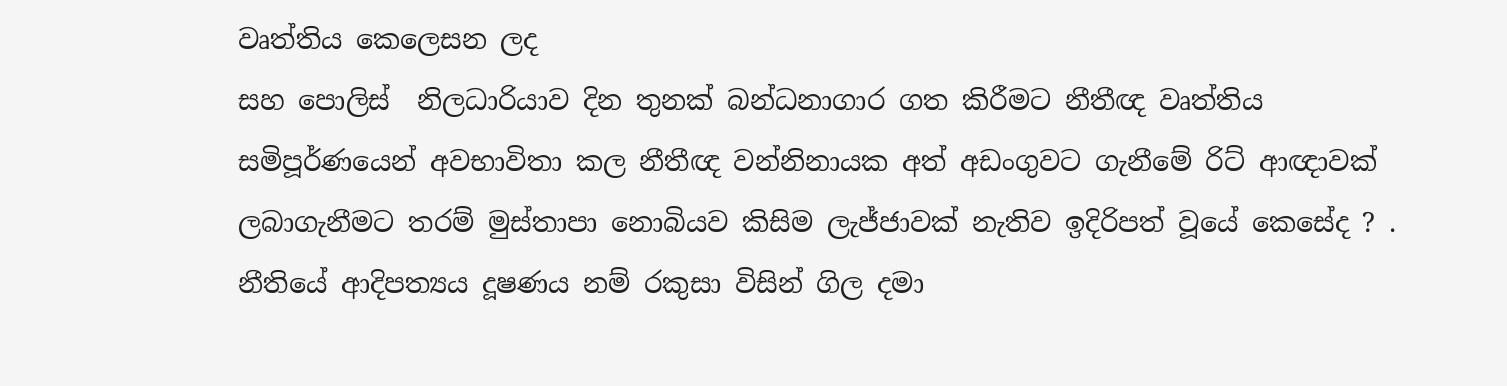වෘත්තිය කෙලෙසන ලද
සහ පොලිස්  නිලධාරියාව දින තුනක් බන්ධනාගාර ගත කිරීමට නීතීඥ වෘත්තිය සමිපූර්ණයෙන් අවභාවිතා කල නීතීඥ වන්නිනායක අත් අඩංගුවට ගැනීමේ රිට් ආඥාවක් ලබාගැනීමට තරම් මුස්තාපා නොබියව කිසිම ලැජ්ජාවක් නැතිව ඉදිරිපත් වූයේ කෙසේද ? .
නීතියේ ආදිපත්‍යය දූෂණය නම් රකුසා විසින් ගිල දමා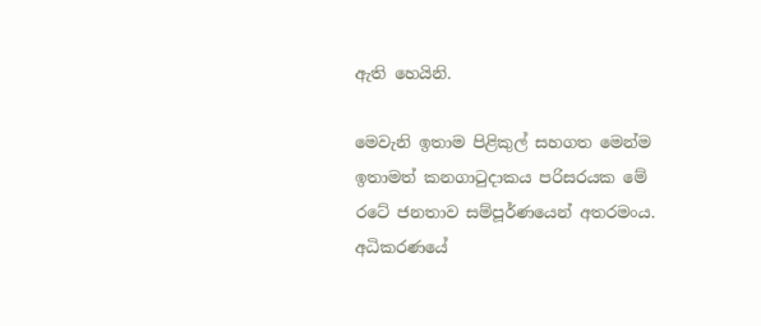ඇති හෙයිනි.

මෙවැනි ඉතාම පිළිකුල් සහගත මෙන්ම ඉතාමත් කනගාටුදාකය පරිසරයක මේ රටේ ජනතාව සම්පූර්ණයෙන් අතරමංය.
අධිකරණයේ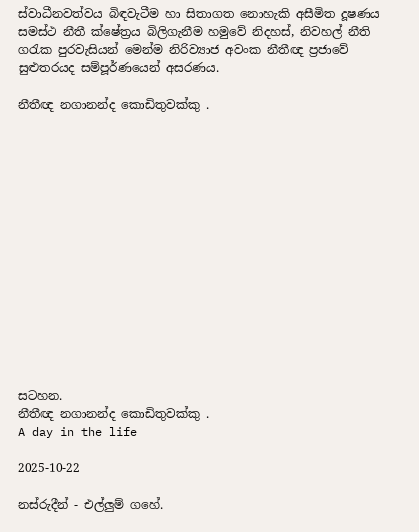ස්වාධීනවත්වය බිඳවැටීම හා සිතාගත නොහැකි අසීමිත දූෂණය සමස්ථ නීතී ක්ෂේත්‍රය බිලිගැනීම හමුවේ නිදහස්, නිවහල් නීති ගරැක පුරවැසියන් මෙන්ම නිරිව්‍යාජ අවංක නීතීඥ ප්‍රජාවේ සුළුතරයද සම්පූර්ණයෙන් අසරණය.

නීතීඥ නගානන්ද කොඩිතුවක්කු .















සටහන.
නීතීඥ නගානන්ද කොඩිතුවක්කු .
A day in the life

2025-10-22

නස්රුදීන් - එල්ලුම් ගහේ.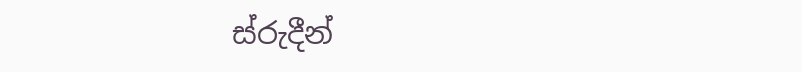ස්රුදීන්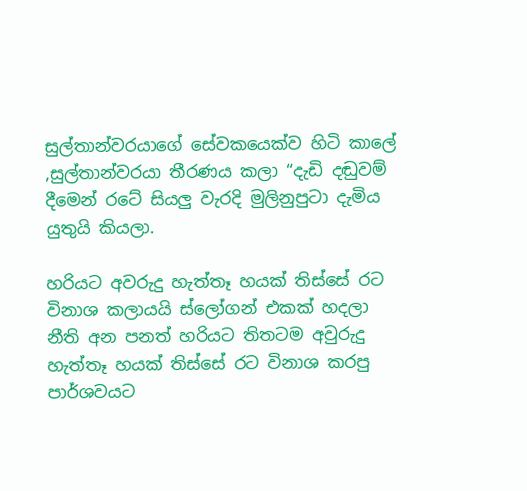සුල්තාන්වරයාගේ සේවකයෙක්ව හිටි කාලේ  ,සුල්තාන්වරයා තීරණය කලා “දැඩි දඬුවම් දීමෙන් රටේ සියලු වැරදි මුලිනුපුටා දැමිය යුතුයි කියලා.

හරියට අවරුදු හැත්තෑ හයක් තිස්සේ රට විනාශ කලායයි ස්ලෝගන් එකක් හදලා නීති අන පනත් හරියට තිතටම අවුරුදු හැත්තෑ හයක් තිස්සේ රට විනාශ කරපු පාර්ශවයට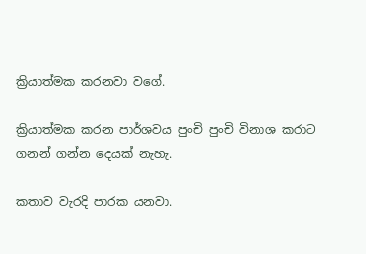ක්‍රියාත්මක කරනවා වගේ.

ක්‍රියාත්මක කරන පාර්ශවය පුංචි පුංචි විනාශ කරාට ගනන් ගන්න දෙයක් නැහැ.

කතාව වැරදි පාරක යනවා.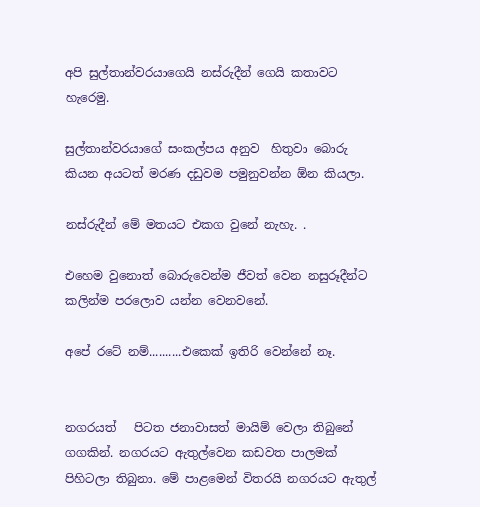අපි සුල්තාන්වරයාගෙයි නස්රුදීන් ගෙයි කතාවට හැරෙමු.

සුල්තාන්වරයාගේ සංකල්පය අනුව  හිතුවා බොරු කියන අයටත් මරණ දඩුවම පමුනුවන්න ඕන කියලා.

නස්රුදීන් මේ මතයට එකග වුනේ නැහැ. .

එහෙම වුනොත් බොරුවෙන්ම ජීවත් වෙන නසුරූදීන්ට කලින්ම පරලොව යන්න වෙනවනේ.

අපේ රටේ නම්..........එකෙක් ඉතිරි වෙන්නේ නෑ.


නගරයත්   පිටත ජනාවාසත් මායිම් වෙලා තිබුනේ ගගකින්. නගරයට ඇතුල්වෙන කඩවත පාලමක් පිහිටලා තිබුනා. මේ පාළමෙන් විතරයි නගරයට ඇතුල්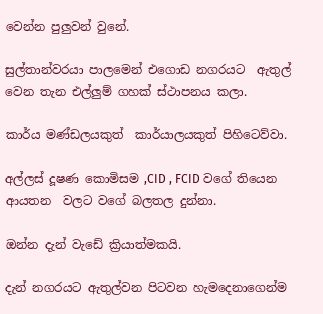වෙන්න පුලුවන් වුනේ.

සුල්තාන්වරයා පාලමෙන් එගොඩ නගරයට  ඇතුල් වෙන තැන එල්ලුම් ගහක් ස්ථාපනය කලා.

කාර්ය මණ්ඩලයකුත්  කාර්යාලයකුත් පිහිටෙව්වා.

අල්ලස් දූෂණ කොමිසම ,CID , FCID වගේ තියෙන ආයතන  වලට වගේ බලතල දුන්නා.

ඔන්න දැන් වැඩේ ක්‍රියාත්මකයි.

දැන් නගරයට ඇතුල්වන පිටවන හැමදෙනාගෙන්ම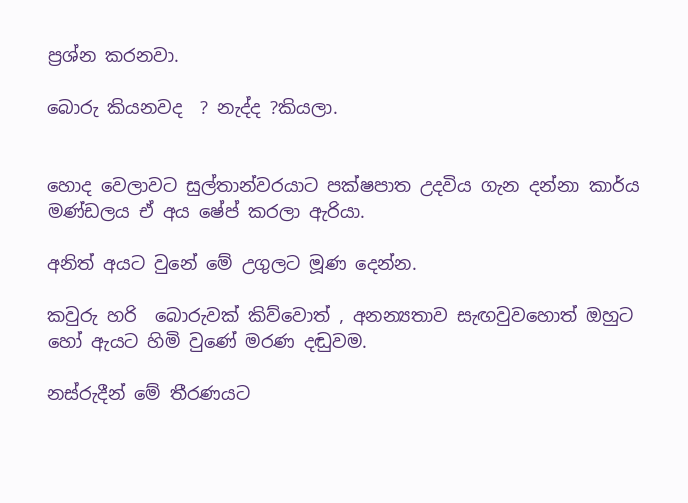ප්‍රශ්න කරනවා.

බොරු කියනවද  ? නැද්ද ?කියලා.


හොද වෙලාවට සුල්තාන්වරයාට පක්ෂපාත උදවිය ගැන දන්නා කාර්ය මණ්ඩලය ඒ අය ෂේප් කරලා ඇරියා.

අනිත් අයට වුනේ මේ උගුලට මූණ දෙන්න.

කවුරු හරි  බොරුවක් කිව්වොත් , අනන්‍යතාව සැඟවුවහොත් ඔහුට හෝ ඇයට හිමි වුණේ මරණ දඬුවම.

නස්රුදීන් මේ තීරණයට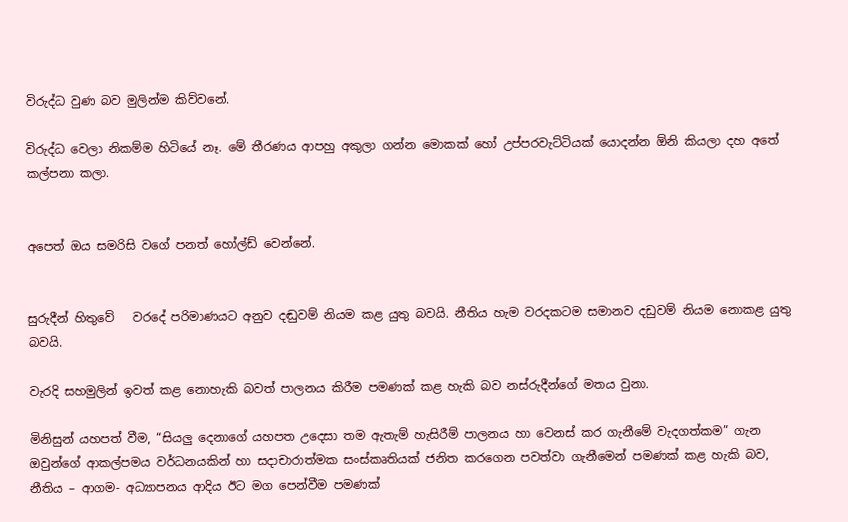විරුද්ධ වුණ බව මුලින්ම කිව්වනේ.

විරුද්ධ වෙලා නිකම්ම හිටියේ නෑ. මේ තීරණය ආපහු අකුලා ගන්න මොකක් හෝ උප්පරවැට්ටියක් යොදන්න ඕනි කියලා දහ අතේ කල්පනා කලා.


අපෙත් ඔය සමරිසි වගේ පනත් හෝල්ඩ් වෙන්නේ.


සුරුදීන් හිතුවේ   වරදේ පරිමාණයට අනුව දඬුවම් නියම කළ යුතු බවයි. නීතිය හැම වරදකටම සමානව දඩුවම් නියම නොකළ යුතු බවයි.

වැරදි සහමුලින් ඉවත් කළ නොහැකි බවත් පාලනය කිරීම පමණක් කළ හැකි බව නස්රුදීන්ගේ මතය වුනා.

මිනිසුන් යහපත් වීම, “සියලු දෙනාගේ යහපත උදෙසා තම ඇතැම් හැසිරීම් පාලනය හා වෙනස් කර ගැනීමේ වැදගත්කම” ගැන ඔවුන්ගේ ආකල්පමය වර්ධනයකින් හා සදාචාරාත්මක සංස්කෘතියක් ජනිත කරගෙන පවත්වා ගැනීමෙන් පමණක් කළ හැකි බව, නීතිය – ආගම- අධ්‍යාපනය ආදිය ඊට මග පෙන්වීම පමණක්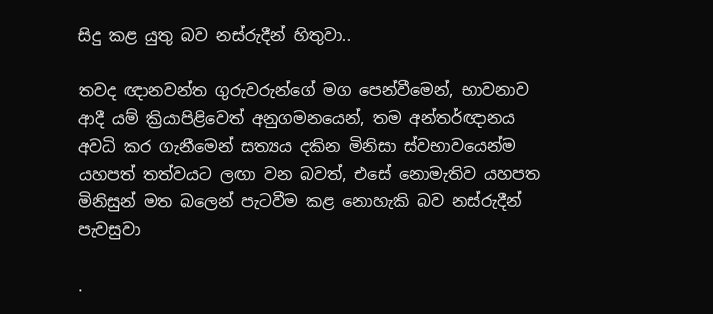සිදු කළ යුතු බව නස්රුදීන් හිතුවා..

තවද ඥානවන්ත ගුරුවරුන්ගේ මග පෙන්වීමෙන්, භාවනාව ආදී යම් ක්‍රියාපිළිවෙත් අනුගමනයෙන්, තම අන්තර්ඥානය අවධි කර ගැනීමෙන් සත්‍යය දකින මිනිසා ස්වභාවයෙන්ම යහපත් තත්වයට ලඟා වන බවත්, එසේ නොමැතිව යහපත මිනිසුන් මත බලෙන් පැටවීම කළ නොහැකි බව නස්රුදීන් පැවසුවා

.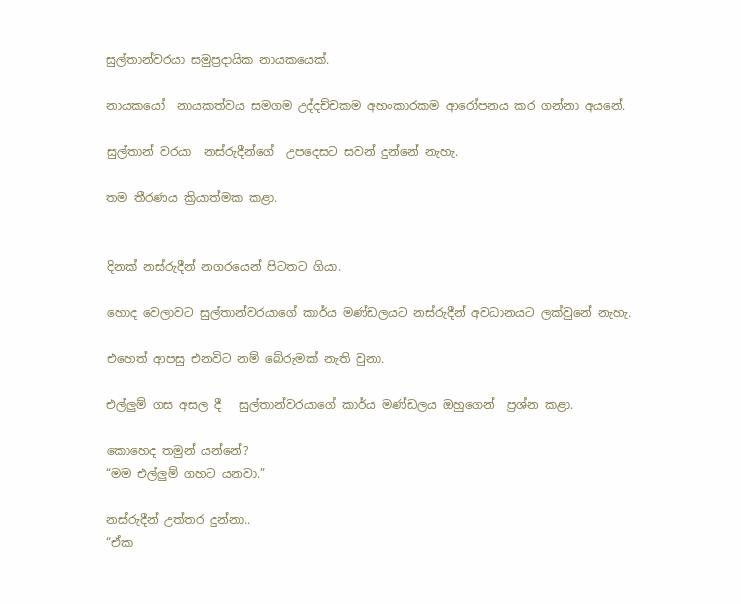සුල්තාන්වරයා සමුප්‍රදායික නායකයෙක්.

නායකයෝ  නායකත්වය සමගම උද්දච්චකම අහංකාරකම ආරෝපනය කර ගන්නා අයනේ.

සුල්තාන් වරයා  නස්රුදීන්ගේ  උපදෙසට සවන් දුන්නේ නැහැ.

තම තීරණය ක්‍රියාත්මක කළා.


දිනක් නස්රුදීන් නගරයෙන් පිටතට ගියා.

හොද වෙලාවට සුල්තාන්වරයාගේ කාර්ය මණ්ඩලයට නස්රුදීන් අවධානයට ලක්වුනේ නැහැ.

එහෙත් ආපසු එනවිට නම් බේරුමක් නැති වුනා.

එල්ලුම් ගස අසල දී   සුල්තාන්වරයාගේ කාර්ය මණ්ඩලය ඔහුගෙන්  ප්‍රශ්න කළා.

කොහෙද තමුන් යන්නේ?
“මම එල්ලුම් ගහට යනවා.”

නස්රුදීන් උත්තර දුන්නා..
“ඒක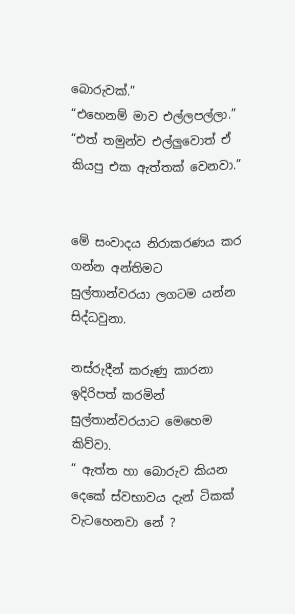බොරුවක්.”
“එහෙනම් මාව එල්ලපල්ලා.”
“එත් තමුන්ව එල්ලුවොත් ඒ කියපු එක ඇත්තක් වෙනවා.”


මේ සංවාදය නිරාකරණය කර ගන්න අන්තිමට සුල්තාන්වරයා ලගටම යන්න සිද්ධවුනා.

නස්රුදීන් කරුණු කාරනා ඉදිරිපත් කරමින් සුල්තාන්වරයාට මෙහෙම කිව්වා.
“ ඇත්ත හා බොරුව කියන දෙකේ ස්වභාවය දැන් ටිකක් වැටහෙනවා නේ ?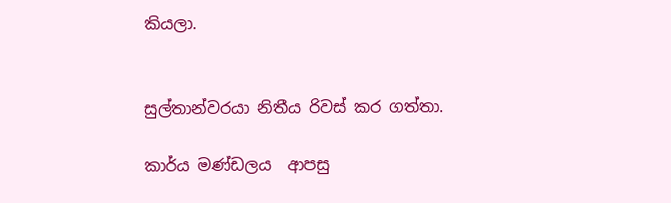කියලා.


සුල්තාන්වරයා නිතීය රිවස් කර ගත්තා.

කාර්ය මණ්ඩලය  ආපසු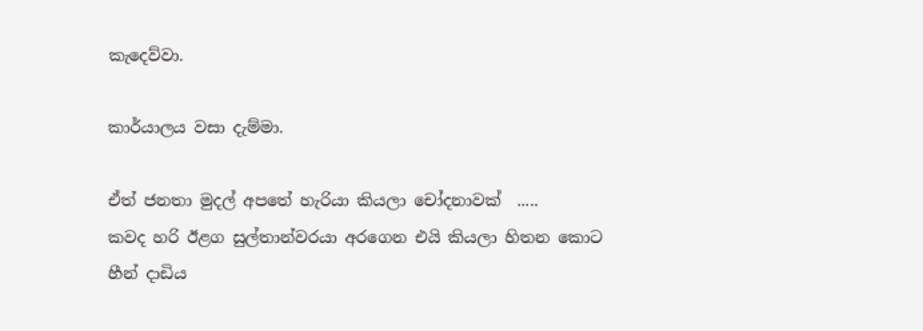කැදෙව්වා.

කාර්යාලය වසා දැම්මා.

ඒත් ජනතා මුදල් අපතේ හැරියා කියලා චෝදනාවක්  .....
කවද හරි ඊළග සුල්තාන්වරයා අරගෙන එයි කියලා හිතන කොට හීන් දාඩිය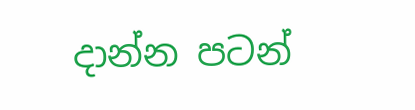දාන්න පටන්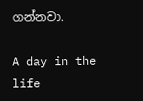ගන්නවා.

A day in the life